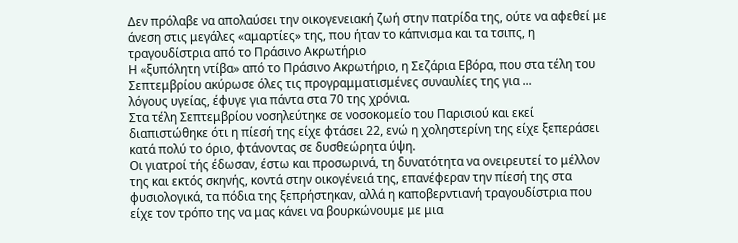Δεν πρόλαβε να απολαύσει την οικογενειακή ζωή στην πατρίδα της, ούτε να αφεθεί με άνεση στις μεγάλες «αμαρτίες» της, που ήταν το κάπνισμα και τα τσιπς, η τραγουδίστρια από το Πράσινο Ακρωτήριο
Η «ξυπόλητη ντίβα» από το Πράσινο Ακρωτήριο, η Σεζάρια Εβόρα, που στα τέλη του Σεπτεμβρίου ακύρωσε όλες τις προγραμματισμένες συναυλίες της για ...
λόγους υγείας, έφυγε για πάντα στα 70 της χρόνια.
Στα τέλη Σεπτεμβρίου νοσηλεύτηκε σε νοσοκομείο του Παρισιού και εκεί διαπιστώθηκε ότι η πίεσή της είχε φτάσει 22, ενώ η χοληστερίνη της είχε ξεπεράσει κατά πολύ το όριο, φτάνοντας σε δυσθεώρητα ύψη.
Οι γιατροί τής έδωσαν, έστω και προσωρινά, τη δυνατότητα να ονειρευτεί το μέλλον της και εκτός σκηνής, κοντά στην οικογένειά της, επανέφεραν την πίεσή της στα φυσιολογικά, τα πόδια της ξεπρήστηκαν, αλλά η καποβερντιανή τραγουδίστρια που είχε τον τρόπο της να μας κάνει να βουρκώνουμε με μια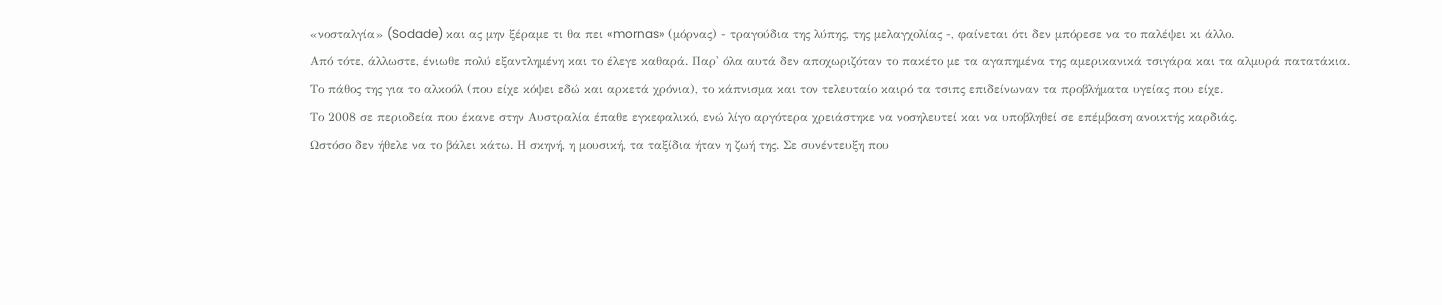«νοσταλγία» (Sodade) και ας μην ξέραμε τι θα πει «mornas» (μόρνας) - τραγούδια της λύπης, της μελαγχολίας -, φαίνεται ότι δεν μπόρεσε να το παλέψει κι άλλο.
Από τότε, άλλωστε, ένιωθε πολύ εξαντλημένη και το έλεγε καθαρά. Παρ' όλα αυτά δεν αποχωριζόταν το πακέτο με τα αγαπημένα της αμερικανικά τσιγάρα και τα αλμυρά πατατάκια.
Το πάθος της για το αλκοόλ (που είχε κόψει εδώ και αρκετά χρόνια), το κάπνισμα και τον τελευταίο καιρό τα τσιπς επιδείνωναν τα προβλήματα υγείας που είχε.
Το 2008 σε περιοδεία που έκανε στην Αυστραλία έπαθε εγκεφαλικό, ενώ λίγο αργότερα χρειάστηκε να νοσηλευτεί και να υποβληθεί σε επέμβαση ανοικτής καρδιάς.
Ωστόσο δεν ήθελε να το βάλει κάτω. Η σκηνή, η μουσική, τα ταξίδια ήταν η ζωή της. Σε συνέντευξη που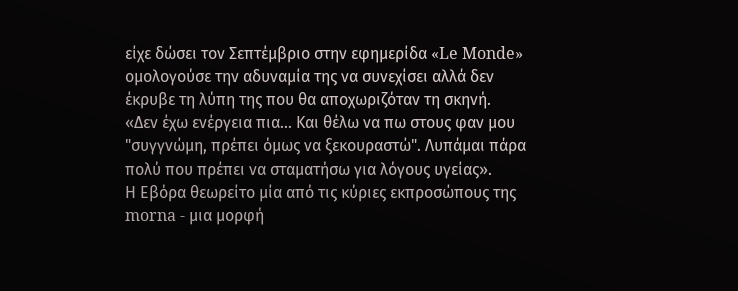είχε δώσει τον Σεπτέμβριο στην εφημερίδα «Le Monde» ομολογούσε την αδυναμία της να συνεχίσει αλλά δεν έκρυβε τη λύπη της που θα αποχωριζόταν τη σκηνή.
«Δεν έχω ενέργεια πια... Και θέλω να πω στους φαν μου "συγγνώμη, πρέπει όμως να ξεκουραστώ". Λυπάμαι πάρα πολύ που πρέπει να σταματήσω για λόγους υγείας».
Η Εβόρα θεωρείτο μία από τις κύριες εκπροσώπους της morna - μια μορφή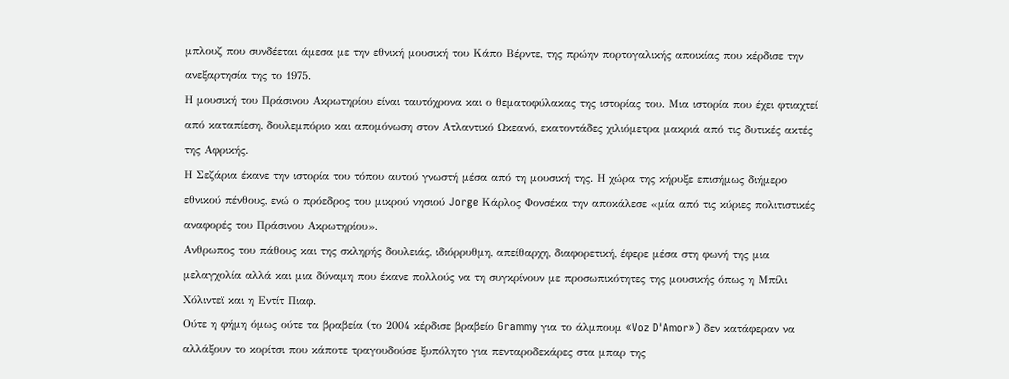μπλουζ που συνδέεται άμεσα με την εθνική μουσική του Κάπο Βέρντε, της πρώην πορτογαλικής αποικίας που κέρδισε την ανεξαρτησία της το 1975.
Η μουσική του Πράσινου Ακρωτηρίου είναι ταυτόχρονα και ο θεματοφύλακας της ιστορίας του. Μια ιστορία που έχει φτιαχτεί από καταπίεση, δουλεμπόριο και απομόνωση στον Ατλαντικό Ωκεανό, εκατοντάδες χιλιόμετρα μακριά από τις δυτικές ακτές της Αφρικής.
Η Σεζάρια έκανε την ιστορία του τόπου αυτού γνωστή μέσα από τη μουσική της. Η χώρα της κήρυξε επισήμως διήμερο εθνικού πένθους, ενώ ο πρόεδρος του μικρού νησιού Jorge Κάρλος Φονσέκα την αποκάλεσε «μία από τις κύριες πολιτιστικές αναφορές του Πράσινου Ακρωτηρίου».
Ανθρωπος του πάθους και της σκληρής δουλειάς, ιδιόρρυθμη, απείθαρχη, διαφορετική, έφερε μέσα στη φωνή της μια μελαγχολία αλλά και μια δύναμη που έκανε πολλούς να τη συγκρίνουν με προσωπικότητες της μουσικής όπως η Μπίλι Χόλιντεϊ και η Εντίτ Πιαφ.
Ούτε η φήμη όμως ούτε τα βραβεία (το 2004 κέρδισε βραβείο Grammy για το άλμπουμ «Voz D'Amor») δεν κατάφεραν να αλλάξουν το κορίτσι που κάποτε τραγουδούσε ξυπόλητο για πενταροδεκάρες στα μπαρ της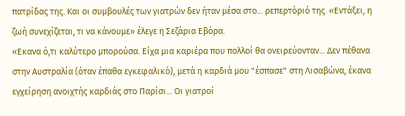πατρίδας της. Και οι συμβουλές των γιατρών δεν ήταν μέσα στο... ρεπερτόριό της. «Εντάξει, η ζωή συνεχίζεται, τι να κάνουμε» έλεγε η Σεζάρια Εβόρα.
«Εκανα ό,τι καλύτερο μπορούσα. Είχα μια καριέρα που πολλοί θα ονειρεύονταν... Δεν πέθανα στην Αυστραλία (όταν έπαθα εγκεφαλικό), μετά η καρδιά μου "έσπασε" στη Λισαβώνα, έκανα εγχείρηση ανοιχτής καρδιάς στο Παρίσι... Οι γιατροί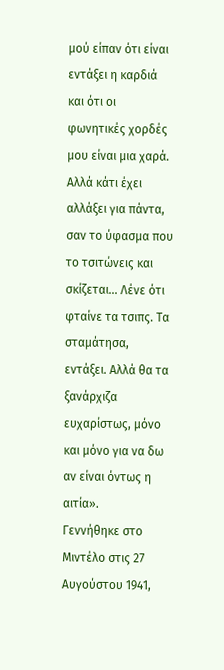μού είπαν ότι είναι εντάξει η καρδιά και ότι οι φωνητικές χορδές μου είναι μια χαρά. Αλλά κάτι έχει αλλάξει για πάντα, σαν το ύφασμα που το τσιτώνεις και σκίζεται... Λένε ότι φταίνε τα τσιπς. Τα σταμάτησα, εντάξει. Αλλά θα τα ξανάρχιζα ευχαρίστως, μόνο και μόνο για να δω αν είναι όντως η αιτία».
Γεννήθηκε στο Μιντέλο στις 27 Αυγούστου 1941,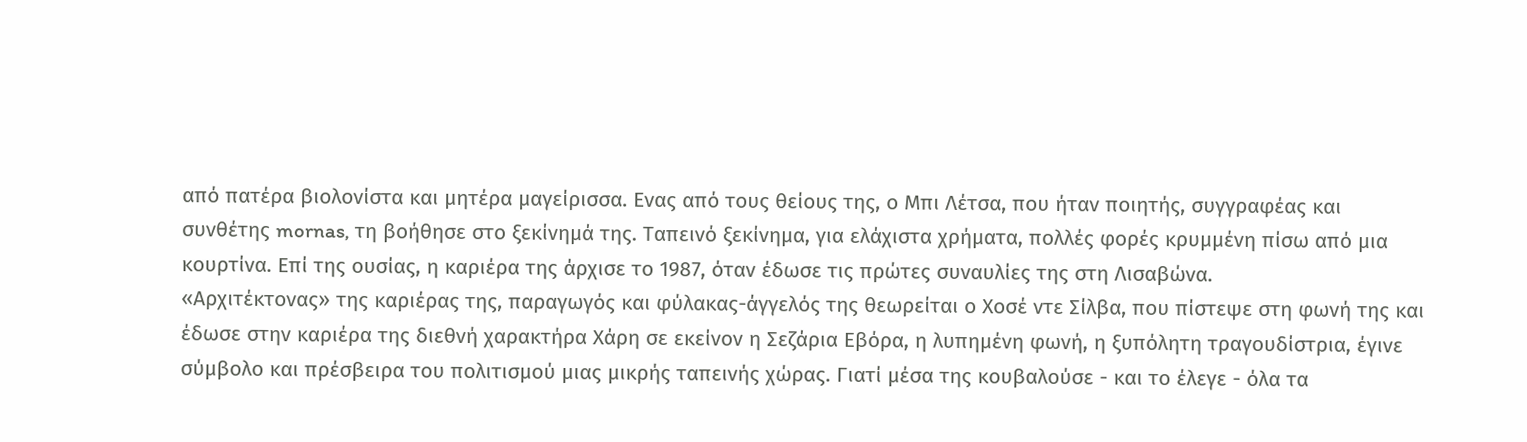από πατέρα βιολονίστα και μητέρα μαγείρισσα. Ενας από τους θείους της, ο Μπι Λέτσα, που ήταν ποιητής, συγγραφέας και συνθέτης mornas, τη βοήθησε στο ξεκίνημά της. Ταπεινό ξεκίνημα, για ελάχιστα χρήματα, πολλές φορές κρυμμένη πίσω από μια κουρτίνα. Επί της ουσίας, η καριέρα της άρχισε το 1987, όταν έδωσε τις πρώτες συναυλίες της στη Λισαβώνα.
«Αρχιτέκτονας» της καριέρας της, παραγωγός και φύλακας-άγγελός της θεωρείται ο Χοσέ ντε Σίλβα, που πίστεψε στη φωνή της και έδωσε στην καριέρα της διεθνή χαρακτήρα Χάρη σε εκείνον η Σεζάρια Εβόρα, η λυπημένη φωνή, η ξυπόλητη τραγουδίστρια, έγινε σύμβολο και πρέσβειρα του πολιτισμού μιας μικρής ταπεινής χώρας. Γιατί μέσα της κουβαλούσε - και το έλεγε - όλα τα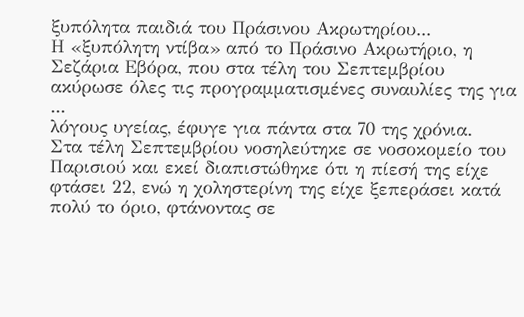ξυπόλητα παιδιά του Πράσινου Ακρωτηρίου...
Η «ξυπόλητη ντίβα» από το Πράσινο Ακρωτήριο, η Σεζάρια Εβόρα, που στα τέλη του Σεπτεμβρίου ακύρωσε όλες τις προγραμματισμένες συναυλίες της για ...
λόγους υγείας, έφυγε για πάντα στα 70 της χρόνια.
Στα τέλη Σεπτεμβρίου νοσηλεύτηκε σε νοσοκομείο του Παρισιού και εκεί διαπιστώθηκε ότι η πίεσή της είχε φτάσει 22, ενώ η χοληστερίνη της είχε ξεπεράσει κατά πολύ το όριο, φτάνοντας σε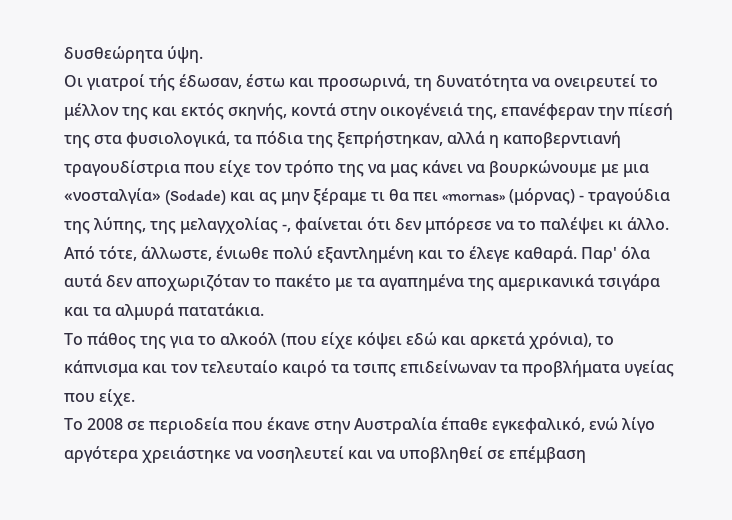δυσθεώρητα ύψη.
Οι γιατροί τής έδωσαν, έστω και προσωρινά, τη δυνατότητα να ονειρευτεί το μέλλον της και εκτός σκηνής, κοντά στην οικογένειά της, επανέφεραν την πίεσή της στα φυσιολογικά, τα πόδια της ξεπρήστηκαν, αλλά η καποβερντιανή τραγουδίστρια που είχε τον τρόπο της να μας κάνει να βουρκώνουμε με μια «νοσταλγία» (Sodade) και ας μην ξέραμε τι θα πει «mornas» (μόρνας) - τραγούδια της λύπης, της μελαγχολίας -, φαίνεται ότι δεν μπόρεσε να το παλέψει κι άλλο.
Από τότε, άλλωστε, ένιωθε πολύ εξαντλημένη και το έλεγε καθαρά. Παρ' όλα αυτά δεν αποχωριζόταν το πακέτο με τα αγαπημένα της αμερικανικά τσιγάρα και τα αλμυρά πατατάκια.
Το πάθος της για το αλκοόλ (που είχε κόψει εδώ και αρκετά χρόνια), το κάπνισμα και τον τελευταίο καιρό τα τσιπς επιδείνωναν τα προβλήματα υγείας που είχε.
Το 2008 σε περιοδεία που έκανε στην Αυστραλία έπαθε εγκεφαλικό, ενώ λίγο αργότερα χρειάστηκε να νοσηλευτεί και να υποβληθεί σε επέμβαση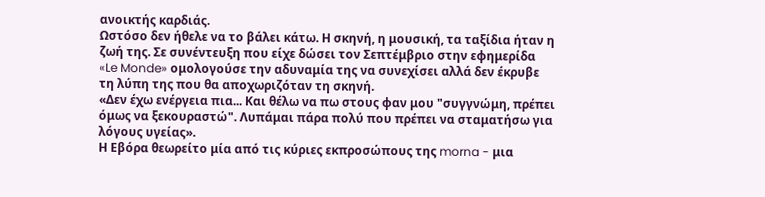ανοικτής καρδιάς.
Ωστόσο δεν ήθελε να το βάλει κάτω. Η σκηνή, η μουσική, τα ταξίδια ήταν η ζωή της. Σε συνέντευξη που είχε δώσει τον Σεπτέμβριο στην εφημερίδα «Le Monde» ομολογούσε την αδυναμία της να συνεχίσει αλλά δεν έκρυβε τη λύπη της που θα αποχωριζόταν τη σκηνή.
«Δεν έχω ενέργεια πια... Και θέλω να πω στους φαν μου "συγγνώμη, πρέπει όμως να ξεκουραστώ". Λυπάμαι πάρα πολύ που πρέπει να σταματήσω για λόγους υγείας».
Η Εβόρα θεωρείτο μία από τις κύριες εκπροσώπους της morna - μια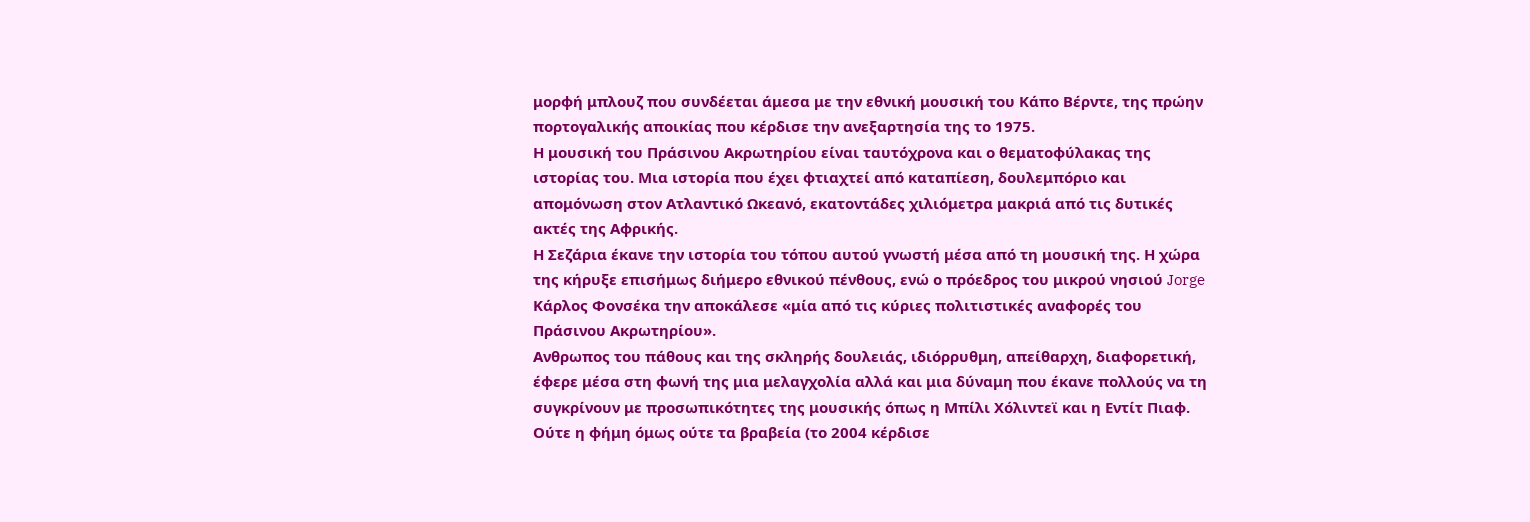μορφή μπλουζ που συνδέεται άμεσα με την εθνική μουσική του Κάπο Βέρντε, της πρώην πορτογαλικής αποικίας που κέρδισε την ανεξαρτησία της το 1975.
Η μουσική του Πράσινου Ακρωτηρίου είναι ταυτόχρονα και ο θεματοφύλακας της ιστορίας του. Μια ιστορία που έχει φτιαχτεί από καταπίεση, δουλεμπόριο και απομόνωση στον Ατλαντικό Ωκεανό, εκατοντάδες χιλιόμετρα μακριά από τις δυτικές ακτές της Αφρικής.
Η Σεζάρια έκανε την ιστορία του τόπου αυτού γνωστή μέσα από τη μουσική της. Η χώρα της κήρυξε επισήμως διήμερο εθνικού πένθους, ενώ ο πρόεδρος του μικρού νησιού Jorge Κάρλος Φονσέκα την αποκάλεσε «μία από τις κύριες πολιτιστικές αναφορές του Πράσινου Ακρωτηρίου».
Ανθρωπος του πάθους και της σκληρής δουλειάς, ιδιόρρυθμη, απείθαρχη, διαφορετική, έφερε μέσα στη φωνή της μια μελαγχολία αλλά και μια δύναμη που έκανε πολλούς να τη συγκρίνουν με προσωπικότητες της μουσικής όπως η Μπίλι Χόλιντεϊ και η Εντίτ Πιαφ.
Ούτε η φήμη όμως ούτε τα βραβεία (το 2004 κέρδισε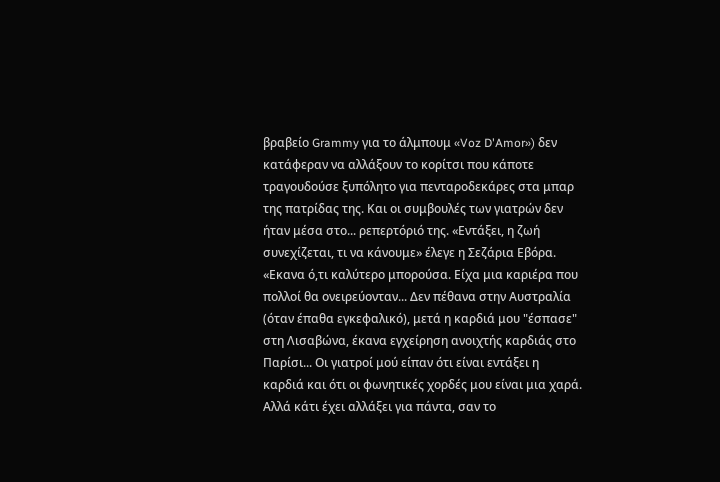βραβείο Grammy για το άλμπουμ «Voz D'Amor») δεν κατάφεραν να αλλάξουν το κορίτσι που κάποτε τραγουδούσε ξυπόλητο για πενταροδεκάρες στα μπαρ της πατρίδας της. Και οι συμβουλές των γιατρών δεν ήταν μέσα στο... ρεπερτόριό της. «Εντάξει, η ζωή συνεχίζεται, τι να κάνουμε» έλεγε η Σεζάρια Εβόρα.
«Εκανα ό,τι καλύτερο μπορούσα. Είχα μια καριέρα που πολλοί θα ονειρεύονταν... Δεν πέθανα στην Αυστραλία (όταν έπαθα εγκεφαλικό), μετά η καρδιά μου "έσπασε" στη Λισαβώνα, έκανα εγχείρηση ανοιχτής καρδιάς στο Παρίσι... Οι γιατροί μού είπαν ότι είναι εντάξει η καρδιά και ότι οι φωνητικές χορδές μου είναι μια χαρά. Αλλά κάτι έχει αλλάξει για πάντα, σαν το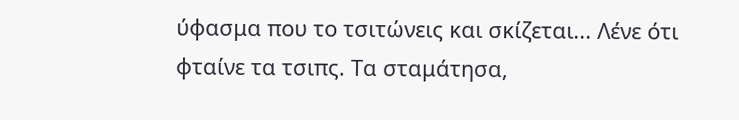ύφασμα που το τσιτώνεις και σκίζεται... Λένε ότι φταίνε τα τσιπς. Τα σταμάτησα,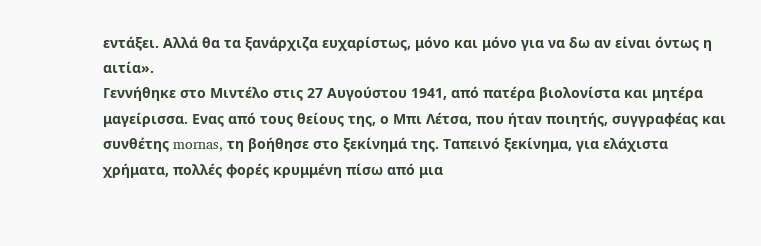εντάξει. Αλλά θα τα ξανάρχιζα ευχαρίστως, μόνο και μόνο για να δω αν είναι όντως η αιτία».
Γεννήθηκε στο Μιντέλο στις 27 Αυγούστου 1941, από πατέρα βιολονίστα και μητέρα μαγείρισσα. Ενας από τους θείους της, ο Μπι Λέτσα, που ήταν ποιητής, συγγραφέας και συνθέτης mornas, τη βοήθησε στο ξεκίνημά της. Ταπεινό ξεκίνημα, για ελάχιστα χρήματα, πολλές φορές κρυμμένη πίσω από μια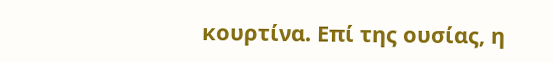κουρτίνα. Επί της ουσίας, η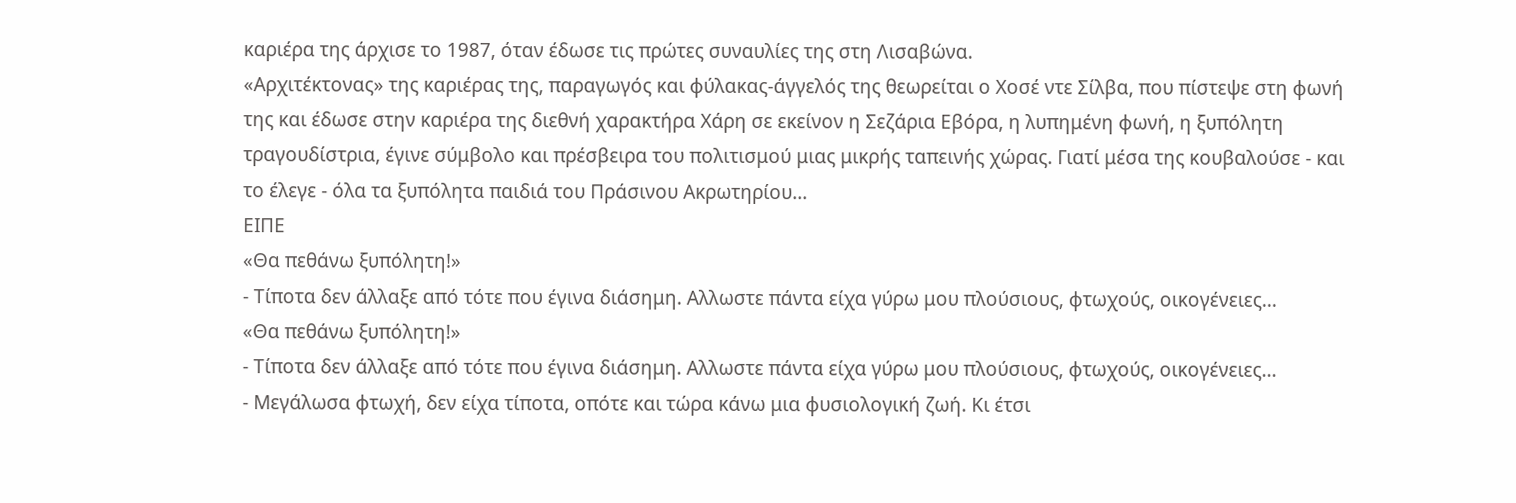καριέρα της άρχισε το 1987, όταν έδωσε τις πρώτες συναυλίες της στη Λισαβώνα.
«Αρχιτέκτονας» της καριέρας της, παραγωγός και φύλακας-άγγελός της θεωρείται ο Χοσέ ντε Σίλβα, που πίστεψε στη φωνή της και έδωσε στην καριέρα της διεθνή χαρακτήρα Χάρη σε εκείνον η Σεζάρια Εβόρα, η λυπημένη φωνή, η ξυπόλητη τραγουδίστρια, έγινε σύμβολο και πρέσβειρα του πολιτισμού μιας μικρής ταπεινής χώρας. Γιατί μέσα της κουβαλούσε - και το έλεγε - όλα τα ξυπόλητα παιδιά του Πράσινου Ακρωτηρίου...
ΕΙΠΕ
«Θα πεθάνω ξυπόλητη!»
- Τίποτα δεν άλλαξε από τότε που έγινα διάσημη. Αλλωστε πάντα είχα γύρω μου πλούσιους, φτωχούς, οικογένειες...
«Θα πεθάνω ξυπόλητη!»
- Τίποτα δεν άλλαξε από τότε που έγινα διάσημη. Αλλωστε πάντα είχα γύρω μου πλούσιους, φτωχούς, οικογένειες...
- Μεγάλωσα φτωχή, δεν είχα τίποτα, οπότε και τώρα κάνω μια φυσιολογική ζωή. Κι έτσι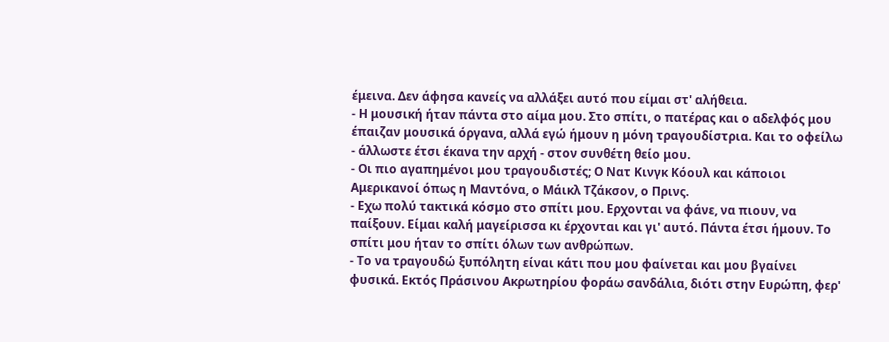έμεινα. Δεν άφησα κανείς να αλλάξει αυτό που είμαι στ' αλήθεια.
- Η μουσική ήταν πάντα στο αίμα μου. Στο σπίτι, ο πατέρας και ο αδελφός μου έπαιζαν μουσικά όργανα, αλλά εγώ ήμουν η μόνη τραγουδίστρια. Και το οφείλω - άλλωστε έτσι έκανα την αρχή - στον συνθέτη θείο μου.
- Οι πιο αγαπημένοι μου τραγουδιστές; Ο Νατ Κινγκ Κόουλ και κάποιοι Αμερικανοί όπως η Μαντόνα, ο Μάικλ Τζάκσον, ο Πρινς.
- Εχω πολύ τακτικά κόσμο στο σπίτι μου. Ερχονται να φάνε, να πιουν, να παίξουν. Είμαι καλή μαγείρισσα κι έρχονται και γι' αυτό. Πάντα έτσι ήμουν. Το σπίτι μου ήταν το σπίτι όλων των ανθρώπων.
- Το να τραγουδώ ξυπόλητη είναι κάτι που μου φαίνεται και μου βγαίνει φυσικά. Εκτός Πράσινου Ακρωτηρίου φοράω σανδάλια, διότι στην Ευρώπη, φερ'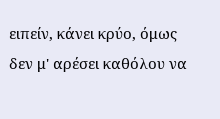ειπείν, κάνει κρύο, όμως δεν μ' αρέσει καθόλου να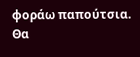φοράω παπούτσια. Θα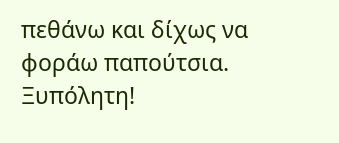πεθάνω και δίχως να φοράω παπούτσια. Ξυπόλητη!